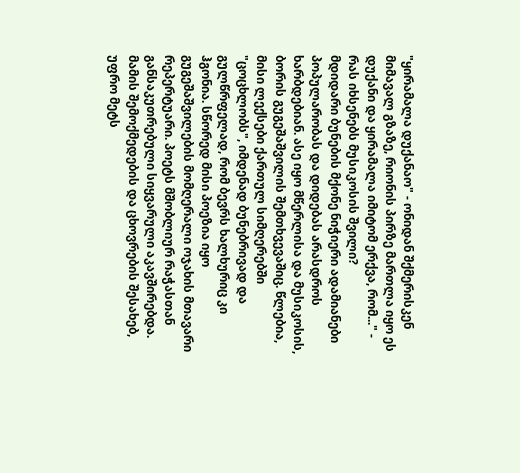"ყირამალა დუქანაო" - ონიდან შქმერისკენ მიმავალ გზაზე, რიონის პირზე მართლა იყო ეს დუქანი და ყირამალა იმიტომ ერქვა, რომ..." - რას იხსენებს მუსიკოსის შვილი?
მდიდარი ბუნების მქონე ნიჭიერი ადამიანები პოპულარობას და დიდებას არასდროს ხარბდებიან. ასე იყო მწერლისა და მუსიკოსის, ბორის გუგეშაშვილის შემთხვევაშიც. წლებია, მისი ლექსები ქართულ სიმღერებში "ცოცხლობს", იმდენად ბუნებრივად და გულწრფელად, რომ ბევრს ხალხურიც კი ჰგონია. სწორედ მისი პოეზია იყო გუგეშაშვილების მომღერალი ოჯახის მთავარი რეპერტუარი. პოეტს მშობლიურ რაჭასთან განსაკუთრებული სიყვარული აკავშირებდა. მამის შემოქმედების და ცხოვრების შესახებ, უფრო მეტს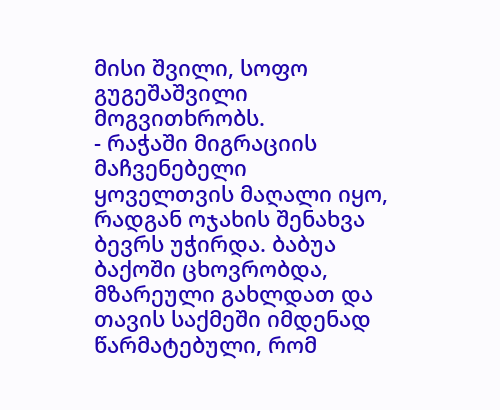მისი შვილი, სოფო გუგეშაშვილი მოგვითხრობს.
- რაჭაში მიგრაციის მაჩვენებელი ყოველთვის მაღალი იყო, რადგან ოჯახის შენახვა ბევრს უჭირდა. ბაბუა ბაქოში ცხოვრობდა, მზარეული გახლდათ და თავის საქმეში იმდენად წარმატებული, რომ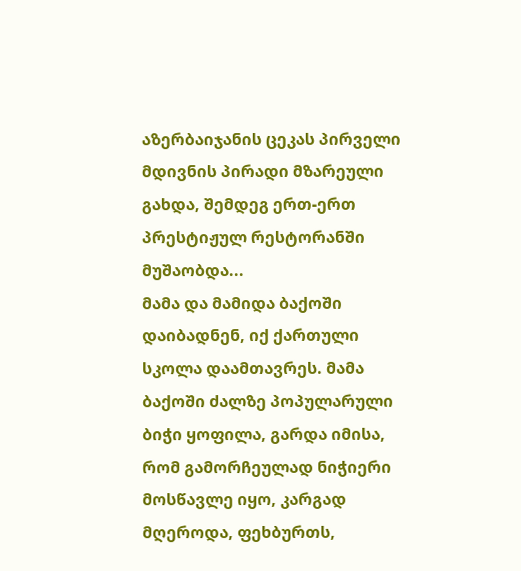აზერბაიჯანის ცეკას პირველი მდივნის პირადი მზარეული გახდა, შემდეგ ერთ-ერთ პრესტიჟულ რესტორანში მუშაობდა...
მამა და მამიდა ბაქოში დაიბადნენ, იქ ქართული სკოლა დაამთავრეს. მამა ბაქოში ძალზე პოპულარული ბიჭი ყოფილა, გარდა იმისა, რომ გამორჩეულად ნიჭიერი მოსწავლე იყო, კარგად მღეროდა, ფეხბურთს,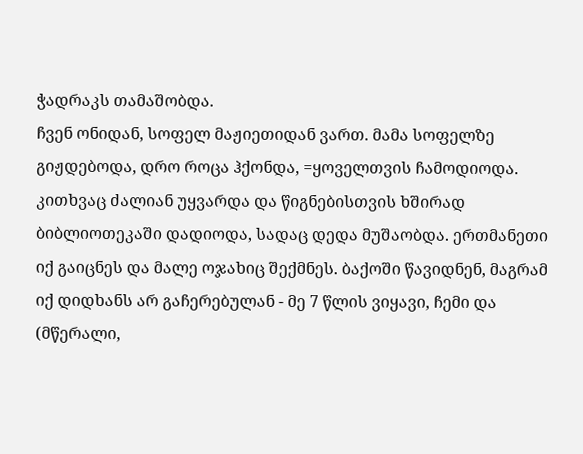ჭადრაკს თამაშობდა.
ჩვენ ონიდან, სოფელ მაჟიეთიდან ვართ. მამა სოფელზე გიჟდებოდა, დრო როცა ჰქონდა, =ყოველთვის ჩამოდიოდა. კითხვაც ძალიან უყვარდა და წიგნებისთვის ხშირად ბიბლიოთეკაში დადიოდა, სადაც დედა მუშაობდა. ერთმანეთი იქ გაიცნეს და მალე ოჯახიც შექმნეს. ბაქოში წავიდნენ, მაგრამ იქ დიდხანს არ გაჩერებულან - მე 7 წლის ვიყავი, ჩემი და (მწერალი,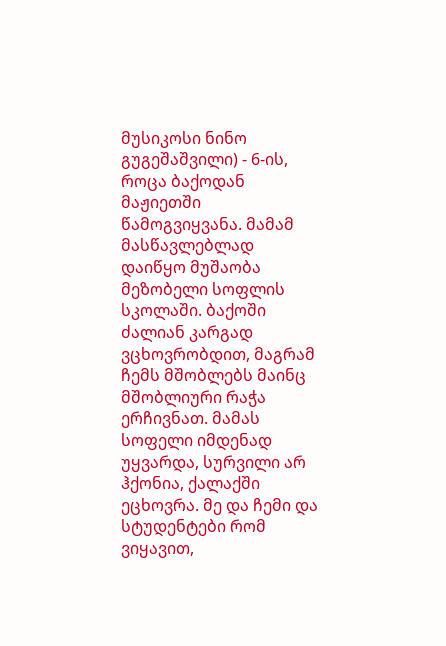მუსიკოსი ნინო გუგეშაშვილი) - 6-ის, როცა ბაქოდან მაჟიეთში წამოგვიყვანა. მამამ მასწავლებლად დაიწყო მუშაობა მეზობელი სოფლის სკოლაში. ბაქოში ძალიან კარგად ვცხოვრობდით, მაგრამ ჩემს მშობლებს მაინც მშობლიური რაჭა ერჩივნათ. მამას სოფელი იმდენად უყვარდა, სურვილი არ ჰქონია, ქალაქში ეცხოვრა. მე და ჩემი და სტუდენტები რომ ვიყავით,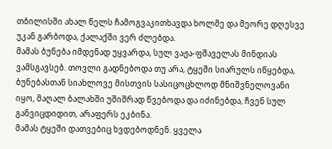თბილისში ახალ წელს ჩამოგვაკითხავდა ხოლმე და მეორე დღესვე უკან გარბოდა, ქალაქში ვერ ძლებდა.
მამას ბუნება იმდენად უყვარდა, სულ ვაჟა-ფშაველას მინდიას ვამსგავსებ. თოვლი გადნებოდა თუ არა, ტყეში სიარულს იწყებდა, ბუნებასთან სიახლოვე მისთვის სასიცოცხლოდ მნიშვნელოვანი იყო, მაღალ ბალახში უშიშრად წვებოდა და იძინებდა, ჩვენ სულ განვიცდიდით, არაფერს ეკბინა.
მამას ტყეში დათვებიც ხვდებოდნენ. ყველა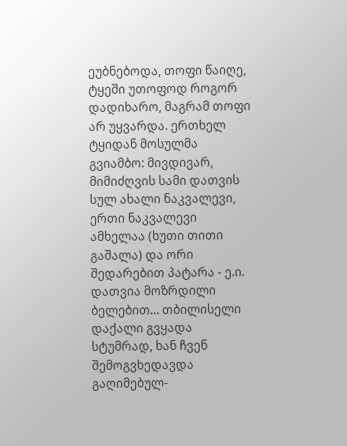ეუბნებოდა, თოფი წაიღე, ტყეში უთოფოდ როგორ დადიხარო, მაგრამ თოფი არ უყვარდა. ერთხელ ტყიდან მოსულმა გვიამბო: მივდივარ, მიმიძღვის სამი დათვის სულ ახალი ნაკვალევი, ერთი ნაკვალევი ამხელაა (ხუთი თითი გაშალა) და ორი შედარებით პატარა - ე.ი. დათვია მოზრდილი ბელებით... თბილისელი დაქალი გვყადა სტუმრად, ხან ჩვენ შემოგვხედავდა გაღიმებულ-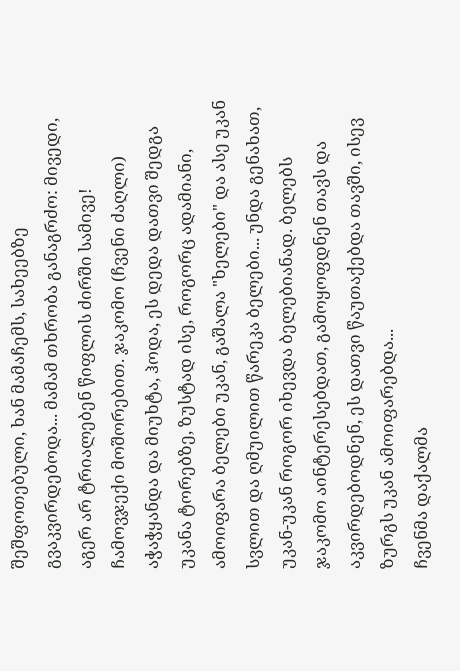შეშფოთებული, ხან მამაჩემს, სახეებზე გვაკვირდებოდა... მამამ თხრობა განაგრძო: მივედი, აგერ არ ტრიალებენ წიფლის ძირში სამივე! ჩამოვჯექი მოშორებით. ჯაკომო (ჩვენი ძაღლი) აჭაჭყანდა და მიუხტა, ჰოდა, ეს დედა დათვი შედგა უკანა ტორებზე, ზუსტად ისე, როგორც ადამიანი, ამოიფარა ბელები უკან, გაშალა "ხელები" და ასე უკან სვლით და ღმუილით წარეკა ბელები... უნდა გენახათ, უკან-უკან როგორ იხევდა ბელებიანად. ბელებს ჯაკომო აინტერესებდათ, გამოყოფდნენ თავს და აკვირდებოდნენ, ეს დათვი წაუთაქებდა თავში, ისევ ზურგს უკან ამოიფარებდა...
ჩვენმა დაქალმა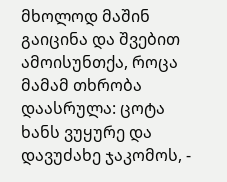მხოლოდ მაშინ გაიცინა და შვებით ამოისუნთქა, როცა მამამ თხრობა დაასრულა: ცოტა ხანს ვუყურე და დავუძახე ჯაკომოს, -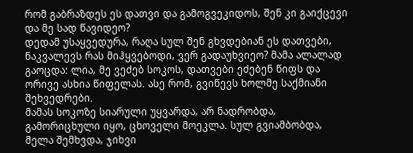რომ გაბრაზდეს ეს დათვი და გამოგვეკიდოს, შენ კი გაიქცევი და მე სად წავიდეო?
დედამ უსაყვედურა, რაღა სულ შენ გხვდებიან ეს დათვები, ნაკვალევს რას მიჰყვებოდი, ვერ გადაუხვიეო? მამა ალალად გაოცდა: ლია, მე ვეძებ სოკოს, დათვები ეძებენ წიფს და ორივე ასხია წიფელას. ასე რომ, გვიწევს ხოლმე საქმიანი შეხვედრები.
მამას სოკოზე სიარული უყვარდა, არ ნადრობდა, გამორიცხული იყო, ცხოველი მოეკლა. სულ გვიამბობდა, მელა შემხვდა, ჯიხვი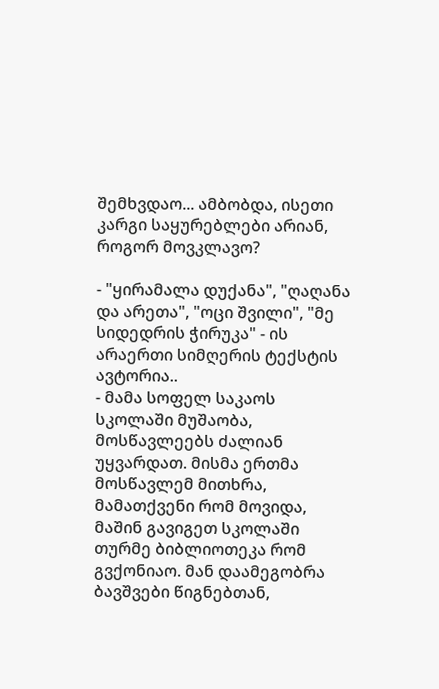შემხვდაო... ამბობდა, ისეთი კარგი საყურებლები არიან, როგორ მოვკლავო?

- "ყირამალა დუქანა", "ღაღანა და არეთა", "ოცი შვილი", "მე სიდედრის ჭირუკა" - ის არაერთი სიმღერის ტექსტის ავტორია..
- მამა სოფელ საკაოს სკოლაში მუშაობა, მოსწავლეებს ძალიან უყვარდათ. მისმა ერთმა მოსწავლემ მითხრა, მამათქვენი რომ მოვიდა, მაშინ გავიგეთ სკოლაში თურმე ბიბლიოთეკა რომ გვქონიაო. მან დაამეგობრა ბავშვები წიგნებთან,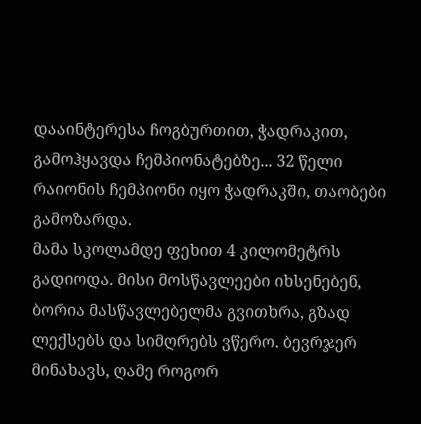დააინტერესა ჩოგბურთით, ჭადრაკით, გამოჰყავდა ჩემპიონატებზე... 32 წელი რაიონის ჩემპიონი იყო ჭადრაკში, თაობები გამოზარდა.
მამა სკოლამდე ფეხით 4 კილომეტრს გადიოდა. მისი მოსწავლეები იხსენებენ, ბორია მასწავლებელმა გვითხრა, გზად ლექსებს და სიმღრებს ვწერო. ბევრჯერ მინახავს, ღამე როგორ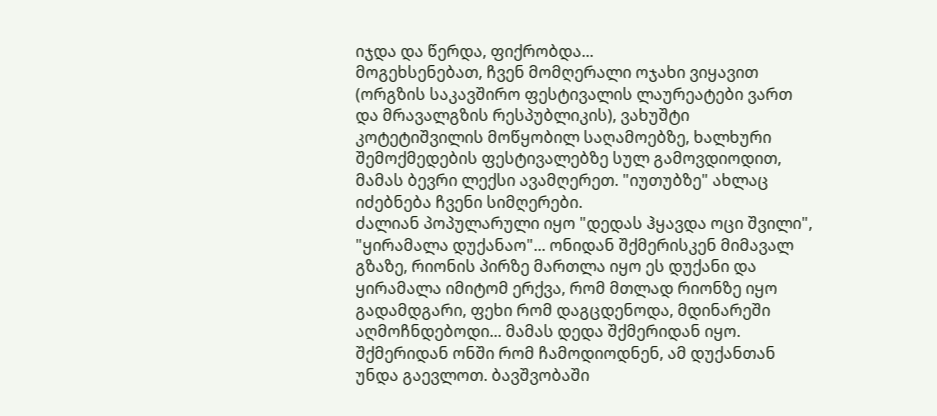იჯდა და წერდა, ფიქრობდა...
მოგეხსენებათ, ჩვენ მომღერალი ოჯახი ვიყავით (ორგზის საკავშირო ფესტივალის ლაურეატები ვართ და მრავალგზის რესპუბლიკის), ვახუშტი კოტეტიშვილის მოწყობილ საღამოებზე, ხალხური შემოქმედების ფესტივალებზე სულ გამოვდიოდით, მამას ბევრი ლექსი ავამღერეთ. "იუთუბზე" ახლაც იძებნება ჩვენი სიმღერები.
ძალიან პოპულარული იყო "დედას ჰყავდა ოცი შვილი", "ყირამალა დუქანაო"... ონიდან შქმერისკენ მიმავალ გზაზე, რიონის პირზე მართლა იყო ეს დუქანი და ყირამალა იმიტომ ერქვა, რომ მთლად რიონზე იყო გადამდგარი, ფეხი რომ დაგცდენოდა, მდინარეში აღმოჩნდებოდი... მამას დედა შქმერიდან იყო. შქმერიდან ონში რომ ჩამოდიოდნენ, ამ დუქანთან უნდა გაევლოთ. ბავშვობაში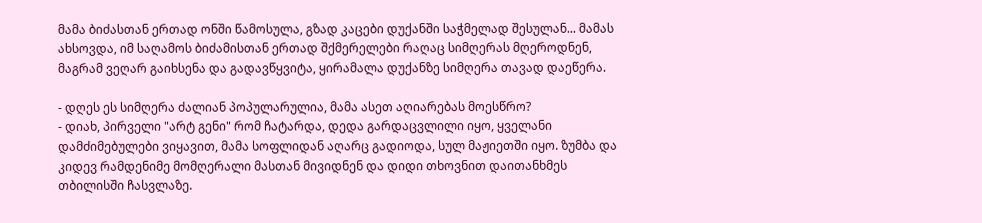მამა ბიძასთან ერთად ონში წამოსულა, გზად კაცები დუქანში საჭმელად შესულან... მამას ახსოვდა, იმ საღამოს ბიძამისთან ერთად შქმერელები რაღაც სიმღერას მღეროდნენ, მაგრამ ვეღარ გაიხსენა და გადავწყვიტა, ყირამალა დუქანზე სიმღერა თავად დაეწერა.

- დღეს ეს სიმღერა ძალიან პოპულარულია, მამა ასეთ აღიარებას მოესწრო?
- დიახ, პირველი "არტ გენი" რომ ჩატარდა, დედა გარდაცვლილი იყო, ყველანი დამძიმებულები ვიყავით, მამა სოფლიდან აღარც გადიოდა, სულ მაჟიეთში იყო. ზუმბა და კიდევ რამდენიმე მომღერალი მასთან მივიდნენ და დიდი თხოვნით დაითანხმეს თბილისში ჩასვლაზე.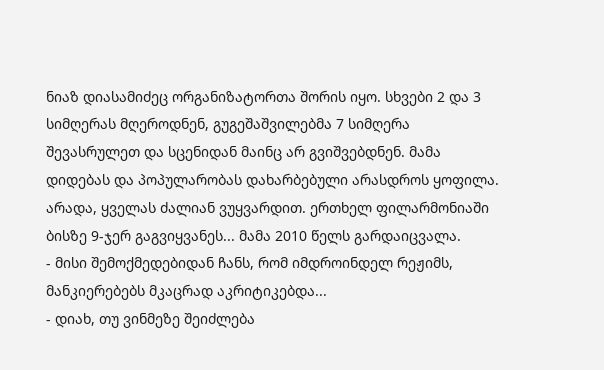ნიაზ დიასამიძეც ორგანიზატორთა შორის იყო. სხვები 2 და 3 სიმღერას მღეროდნენ, გუგეშაშვილებმა 7 სიმღერა შევასრულეთ და სცენიდან მაინც არ გვიშვებდნენ. მამა დიდებას და პოპულარობას დახარბებული არასდროს ყოფილა. არადა, ყველას ძალიან ვუყვარდით. ერთხელ ფილარმონიაში ბისზე 9-ჯერ გაგვიყვანეს... მამა 2010 წელს გარდაიცვალა.
- მისი შემოქმედებიდან ჩანს, რომ იმდროინდელ რეჟიმს, მანკიერებებს მკაცრად აკრიტიკებდა...
- დიახ, თუ ვინმეზე შეიძლება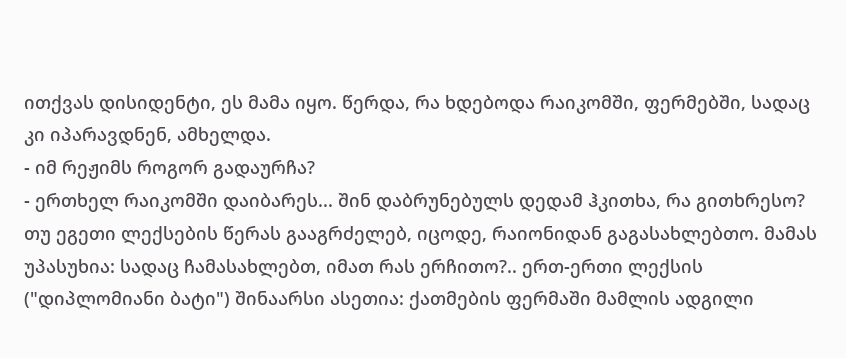ითქვას დისიდენტი, ეს მამა იყო. წერდა, რა ხდებოდა რაიკომში, ფერმებში, სადაც კი იპარავდნენ, ამხელდა.
- იმ რეჟიმს როგორ გადაურჩა?
- ერთხელ რაიკომში დაიბარეს... შინ დაბრუნებულს დედამ ჰკითხა, რა გითხრესო? თუ ეგეთი ლექსების წერას გააგრძელებ, იცოდე, რაიონიდან გაგასახლებთო. მამას უპასუხია: სადაც ჩამასახლებთ, იმათ რას ერჩითო?.. ერთ-ერთი ლექსის ("დიპლომიანი ბატი") შინაარსი ასეთია: ქათმების ფერმაში მამლის ადგილი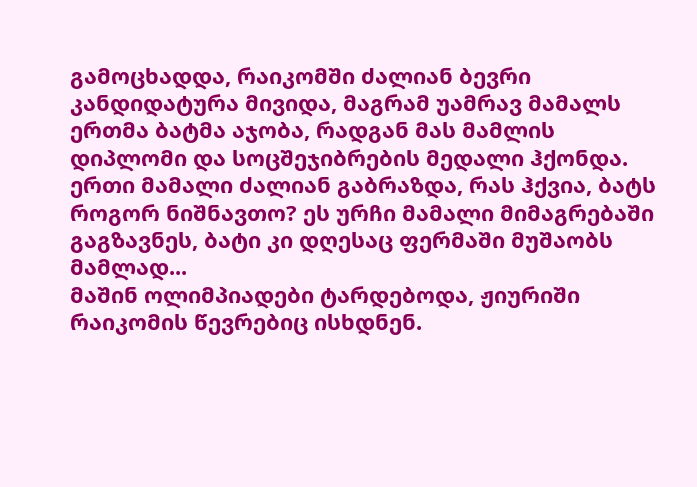გამოცხადდა, რაიკომში ძალიან ბევრი კანდიდატურა მივიდა, მაგრამ უამრავ მამალს ერთმა ბატმა აჯობა, რადგან მას მამლის დიპლომი და სოცშეჯიბრების მედალი ჰქონდა. ერთი მამალი ძალიან გაბრაზდა, რას ჰქვია, ბატს როგორ ნიშნავთო? ეს ურჩი მამალი მიმაგრებაში გაგზავნეს, ბატი კი დღესაც ფერმაში მუშაობს მამლად...
მაშინ ოლიმპიადები ტარდებოდა, ჟიურიში რაიკომის წევრებიც ისხდნენ.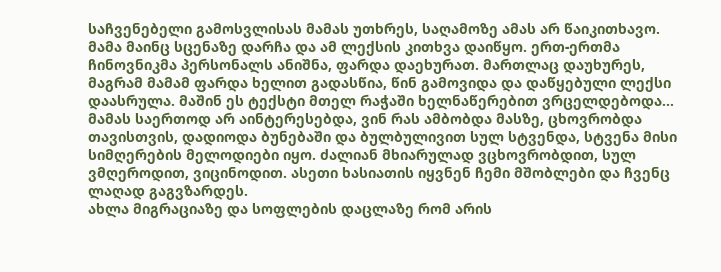საჩვენებელი გამოსვლისას მამას უთხრეს, საღამოზე ამას არ წაიკითხავო. მამა მაინც სცენაზე დარჩა და ამ ლექსის კითხვა დაიწყო. ერთ-ერთმა ჩინოვნიკმა პერსონალს ანიშნა, ფარდა დაეხურათ. მართლაც დაუხურეს, მაგრამ მამამ ფარდა ხელით გადასწია, წინ გამოვიდა და დაწყებული ლექსი დაასრულა. მაშინ ეს ტექსტი მთელ რაჭაში ხელნაწერებით ვრცელდებოდა...
მამას საერთოდ არ აინტერესებდა, ვინ რას ამბობდა მასზე, ცხოვრობდა თავისთვის, დადიოდა ბუნებაში და ბულბულივით სულ სტვენდა, სტვენა მისი სიმღერების მელოდიები იყო. ძალიან მხიარულად ვცხოვრობდით, სულ ვმღეროდით, ვიცინოდით. ასეთი ხასიათის იყვნენ ჩემი მშობლები და ჩვენც ლაღად გაგვზარდეს.
ახლა მიგრაციაზე და სოფლების დაცლაზე რომ არის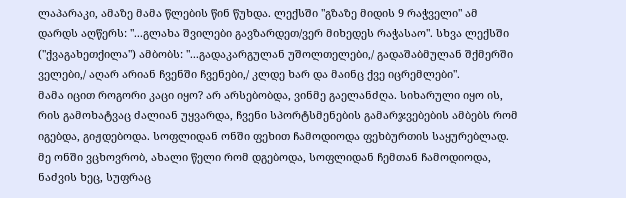ლაპარაკი, ამაზე მამა წლების წინ წუხდა. ლექსში "გზაზე მიდის 9 რაჭველი" ამ დარდს აღწერს: "...გლახა შვილები გავზარდეთ/ვერ მიხედეს რაჭასაო". სხვა ლექსში ("ქვაგახეთქილა") ამბობს: "...გადაკარგულან უშოლთელები,/ გადაშაბმულან შქმერში ველები,/ აღარ არიან ჩვენში ჩვენები,/ კლდე ხარ და მაინც ქვე იცრემლები".
მამა იცით როგორი კაცი იყო? არ არსებობდა, ვინმე გაელანძღა. სიხარული იყო ის, რის გამოხატვაც ძალიან უყვარდა, ჩვენი სპორტსმენების გამარჯვებების ამბებს რომ იგებდა, გიჟდებოდა. სოფლიდან ონში ფეხით ჩამოდიოდა ფეხბურთის საყურებლად.
მე ონში ვცხოვრობ, ახალი წელი რომ დგებოდა, სოფლიდან ჩემთან ჩამოდიოდა, ნაძვის ხეც, სუფრაც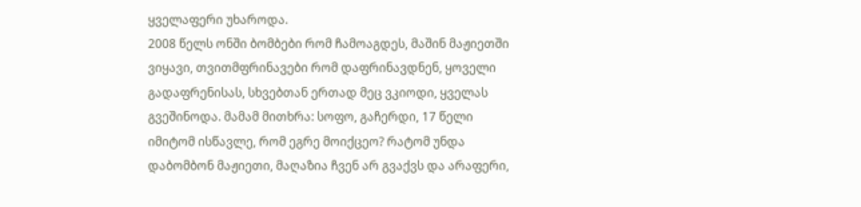ყველაფერი უხაროდა.
2008 წელს ონში ბომბები რომ ჩამოაგდეს, მაშინ მაჟიეთში ვიყავი, თვითმფრინავები რომ დაფრინავდნენ, ყოველი გადაფრენისას, სხვებთან ერთად მეც ვკიოდი, ყველას გვეშინოდა. მამამ მითხრა: სოფო, გაჩერდი, 17 წელი იმიტომ ისწავლე, რომ ეგრე მოიქცეო? რატომ უნდა დაბომბონ მაჟიეთი, მაღაზია ჩვენ არ გვაქვს და არაფერი,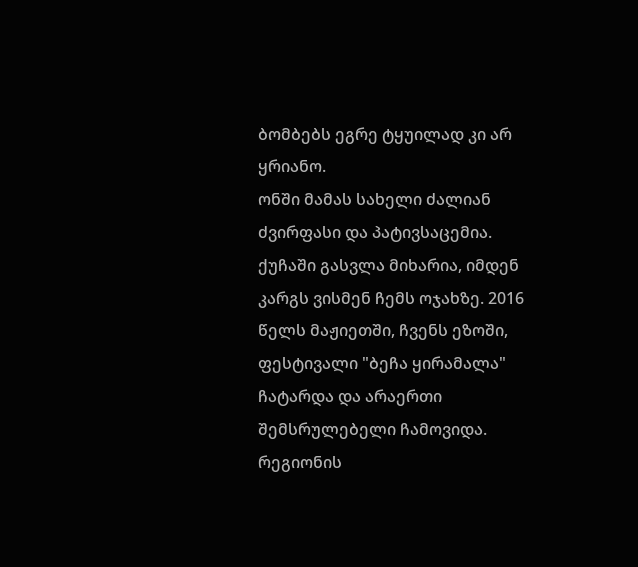ბომბებს ეგრე ტყუილად კი არ ყრიანო.
ონში მამას სახელი ძალიან ძვირფასი და პატივსაცემია. ქუჩაში გასვლა მიხარია, იმდენ კარგს ვისმენ ჩემს ოჯახზე. 2016 წელს მაჟიეთში, ჩვენს ეზოში, ფესტივალი "ბეჩა ყირამალა" ჩატარდა და არაერთი შემსრულებელი ჩამოვიდა. რეგიონის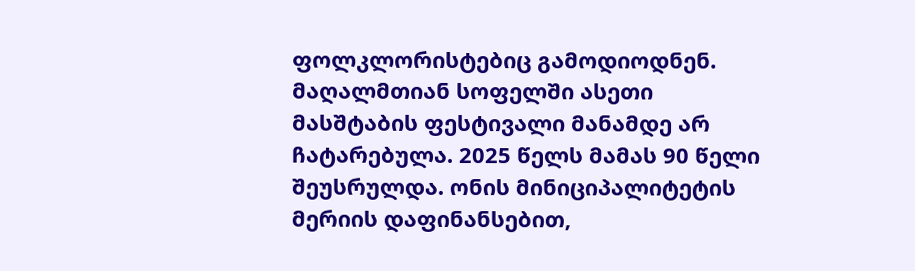ფოლკლორისტებიც გამოდიოდნენ. მაღალმთიან სოფელში ასეთი მასშტაბის ფესტივალი მანამდე არ ჩატარებულა. 2025 წელს მამას 90 წელი შეუსრულდა. ონის მინიციპალიტეტის მერიის დაფინანსებით,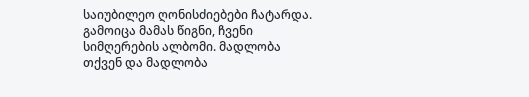საიუბილეო ღონისძიებები ჩატარდა. გამოიცა მამას წიგნი, ჩვენი სიმღერების ალბომი. მადლობა თქვენ და მადლობა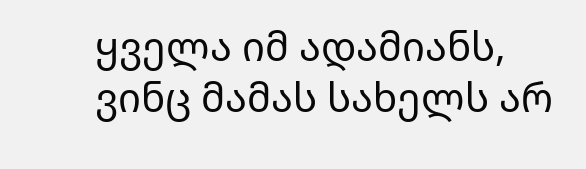ყველა იმ ადამიანს, ვინც მამას სახელს არ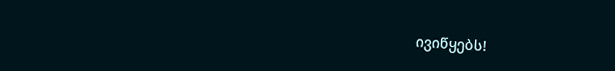ივიწყებს!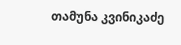თამუნა კვინიკაძე